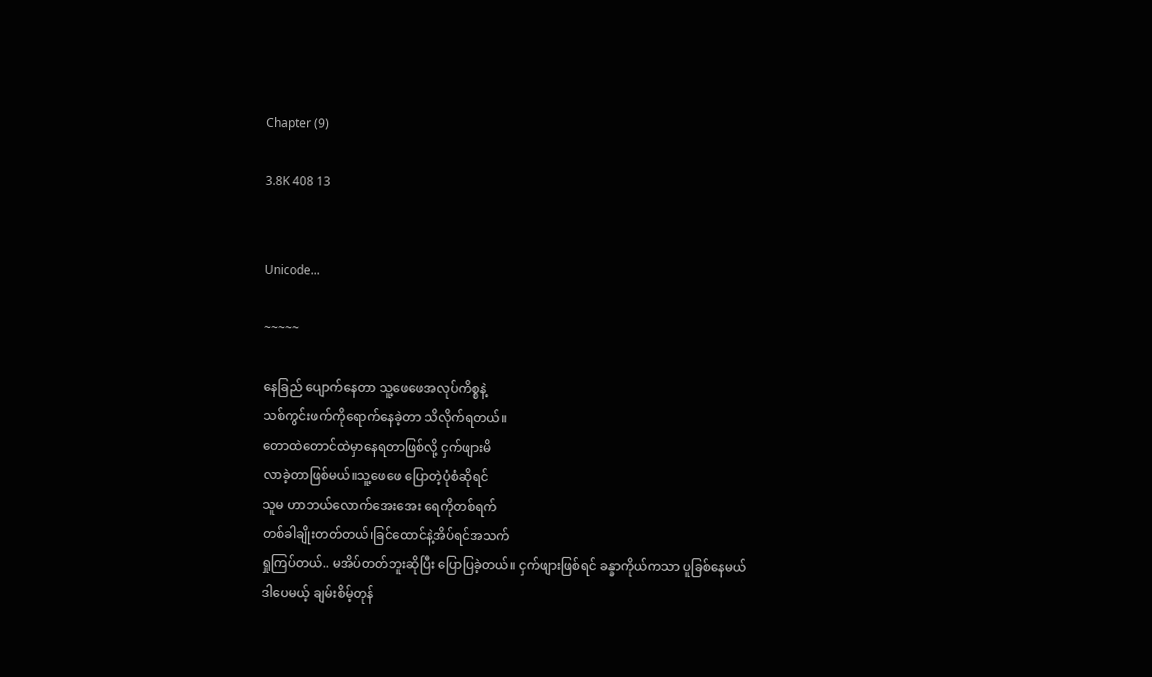Chapter (9)

3.8K 408 13


Unicode...

~~~~~

နေခြည် ပျောက်နေတာ သူ့ဖေဖေအလုပ်ကိစ္စနဲ့
သစ်ကွင်းဖက်ကိုရောက်နေခဲ့တာ သိလိုက်ရတယ်။
တောထဲတောင်ထဲမှာနေရတာဖြစ်လို့ ငှက်ဖျားမိ
လာခဲ့တာဖြစ်မယ်။သူ့ဖေဖေ ပြောတဲ့ပုံစံဆိုရင်
သူမ ဟာဘယ်လောက်အေးအေး ရေကိုတစ်ရက်
တစ်ခါချိုးတတ်တယ်၊ခြင်ထောင်နဲ့အိပ်ရင်အသက်
ရှုကြပ်တယ်.. မအိပ်တတ်ဘူးဆိုပြီး ပြောပြခဲ့တယ်။ ငှက်ဖျားဖြစ်ရင် ခန္ခာကိုယ်ကသာ ပူခြစ်နေမယ်
ဒါပေမယ့် ချမ်းစိမ့်တုန်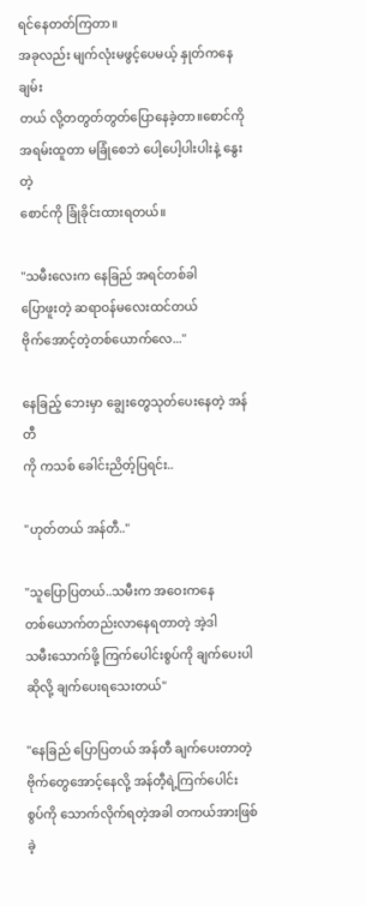ရင်နေတတ်ကြတာ။
အခုလည်း မျက်လုံးမဖွင့်ပေမယ့် နှုတ်ကနေ ချမ်း
တယ် လို့တတွတ်တွတ်ပြောနေခဲ့တာ။စောင်ကို
အရမ်းထူတာ မခြုံစေဘဲ ပေါ့ပေါ့ပါးပါးနဲ့ နွေးတဲ့
စောင်ကို ခြုံခိုင်းထားရတယ်။

"သမီးလေးက နေခြည် အရင်တစ်ခါ
ပြောဖူးတဲ့ ဆရာဝန်မလေးထင်တယ်
ဗိုက်အောင့်တဲ့တစ်ယောက်လေ..."

နေခြည့် ဘေးမှာ ချွေးတွေသုတ်ပေးနေတဲ့ အန်တီ
ကို ကသစ် ခေါင်းညိတ့်ပြရင်း..

"ဟုတ်တယ် အန်တီ.."

"သူပြောပြတယ်..သမီးက အဝေးကနေ
တစ်ယောက်တည်းလာနေရတာတဲ့ အဲ့ဒါ
သမီးသောက်ဖို့ ကြက်ပေါင်းစွပ်ကို ချက်ပေးပါ
ဆိုလို့ ချက်ပေးရသေးတယ်"

"နေခြည် ပြောပြတယ် အန်တီ ချက်ပေးတာတဲ့
ဗိုက်တွေအောင့်နေလို့ အန်တီ့ရဲ့ကြက်ပေါင်း
စွပ်ကို သောက်လိုက်ရတဲ့အခါ တကယ်အားဖြစ်ခဲ့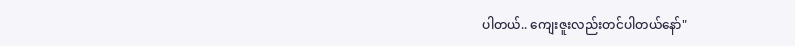ပါတယ်.. ကျေးဇူးလည်းတင်ပါတယ်နော်"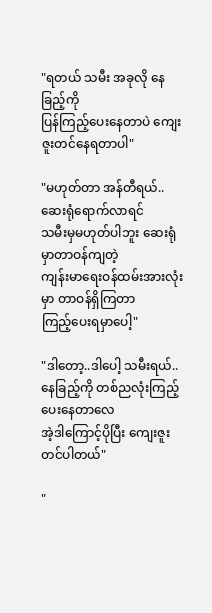"ရတယ် သမီး အခုလို နေခြည့်ကို
ပြန်ကြည့်ပေးနေတာပဲ ကျေးဇူးတင်နေရတာပါ"

"မဟုတ်တာ အန်တီရယ်..ဆေးရုံရောက်လာရင်
သမီးမှမဟုတ်ပါဘူး ဆေးရုံမှာတာဝန်ကျတဲ့
ကျန်းမာရေးဝန်ထမ်းအားလုံးမှာ တာဝန်ရှိကြတာ
ကြည့်ပေးရမှာပေါ့"

"ဒါတော့..ဒါပေါ့ သမီးရယ်..
နေခြည့်ကို တစ်ညလုံးကြည့်ပေးနေတာလေ
အဲ့ဒါကြောင့်ပိုပြီး ကျေးဇူးတင်ပါတယ်"

"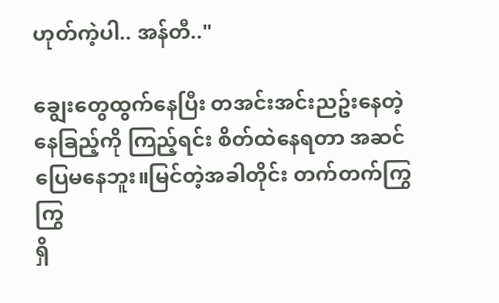ဟုတ်ကဲ့ပါ.. အန်တီ.."

ချွေးတွေထွက်နေပြီး တအင်းအင်းညဥ်းနေတဲ့
နေခြည့်ကို ကြည့်ရင်း စိတ်ထဲနေရတာ အဆင်
ပြေမနေဘူး။မြင်တဲ့အခါတိုင်း တက်တက်ကြွကြွ
ရှိ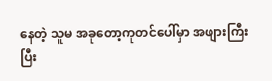နေတဲ့ သူမ အခုတော့ကုတင်ပေါ်မှာ အဖျားကြီး
ပြီး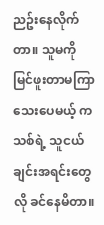ညဥ်းနေလိုက်တာ။ သူမကို မြင်ဖူးတာမကြာသေးပေမယ့် ကသစ်ရဲ့ သူငယ်ချင်းအရင်းတွေလို ခင်နေမိတာ။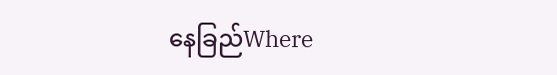နေခြည်Where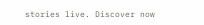stories live. Discover now